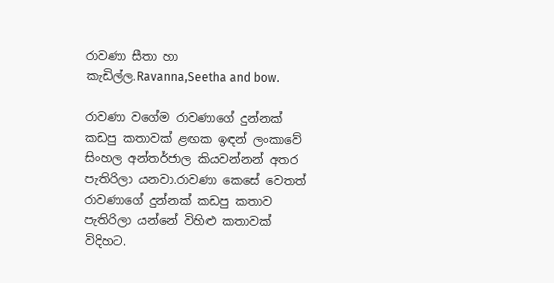රාවණා සීතා හා කැඩිල්ල.Ravanna,Seetha and bow.

රාවණා වගේම රාවණාගේ දුන්නක් කඩපු කතාවක් ළඟක ඉඳන් ලංකාවේ සිංහල අන්තර්ජාල කියවන්නන් අතර පැතිරිලා යනවා.රාවණා කෙසේ වෙතත් රාවණාගේ දුන්නක් කඩපු කතාව පැතිරිලා යන්නේ විහිළු කතාවක් විදිහට.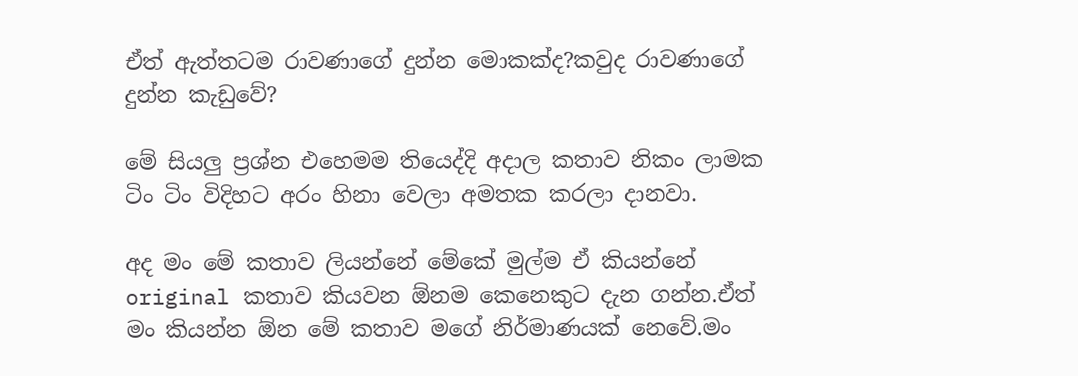ඒත් ඇත්තටම රාවණාගේ දුන්න මොකක්ද?කවුද රාවණාගේ දුන්න කැඩුවේ?

මේ සියලු ප්‍රශ්න එහෙමම තියෙද්දි අදාල කතාව නිකං ලාමක ටිං ටිං විදිහට අරං හිනා වෙලා අමතක කරලා දානවා.

අද මං මේ කතාව ලියන්නේ මේකේ මුල්ම ඒ කියන්නේ original කතාව කියවන ඕනම කෙනෙකුට දැන ගන්න.ඒත් මං කියන්න ඕන මේ කතාව මගේ නිර්මාණයක් නෙවේ.මං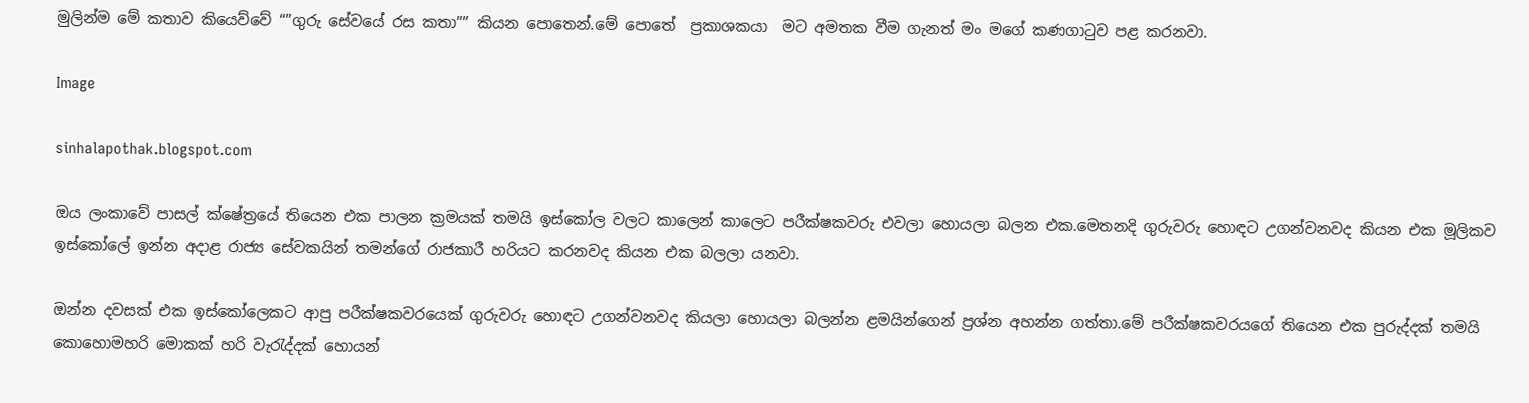මුලින්ම මේ කතාව කියෙව්වේ “”ගුරු සේවයේ රස කතා”” කියන පොතෙන්.මේ පොතේ  ප්‍රකාශකයා  මට අමතක වීම ගැනත් මං මගේ කණගා‍ටුව පළ කරනවා.

Image

sinhalapothak.blogspot.com

ඔය ලංකාවේ පාසල් ක්ෂේත්‍රයේ තියෙන එක පාලන ක්‍රමයක් තමයි ඉස්කෝල වලට කාලෙන් කාලෙට පරීක්ෂකවරු එවලා හොයලා බලන එක.මෙතනදි ගුරුවරු හොඳට උගන්වනවද කියන එක මූලිකව ඉස්කෝලේ ඉන්න අදාළ රාජ්‍ය සේවකයින් තමන්ගේ රාජකාරී හරියට කරනවද කියන එක බලලා යනවා.

ඔන්න දවසක් එක ඉස්කෝලෙකට ආපු පරීක්ෂකවරයෙක් ගුරුවරු හොඳට උගන්වනවද කියලා හොයලා බලන්න ළමයින්ගෙන් ප්‍රශ්න අහන්න ගත්තා.මේ පරීක්ෂකවරයගේ තියෙන එක පුරුද්දක් තමයි කොහොමහරි මොකක් හරි වැ‍රැද්දක් හොයන්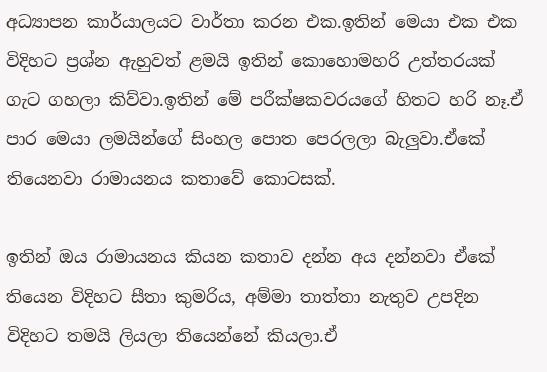අධ්‍යාපන කාර්යාලයට වාර්තා කරන එක.ඉතින් මෙයා එක එක විදිහට ප්‍රශ්න ඇහුවත් ළමයි ඉතින් කොහොමහරි උත්තරයක් ගැට ගහලා කිව්වා.ඉතින් මේ පරීක්ෂකවරයගේ හිතට හරි නෑ.ඒ පාර මෙයා ලමයින්ගේ සිංහල පොත පෙරලලා බැලුවා.ඒකේ තියෙනවා රාමායනය කතාවේ කොටසක්.

ඉතින් ඔය රාමායනය කියන කතාව දන්න අය දන්නවා ඒකේ තියෙන විදිහට සීතා කුමරිය, අම්මා තාත්තා නැතුව උපදින විදිහට තමයි ලියලා තියෙන්නේ කියලා.ඒ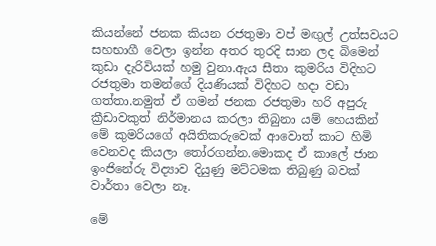කියන්නේ ජනක කියන රජතුමා වප් මඟුල් උත්සවයට සහභාගී වෙලා ඉන්න අතර තුරදි සාන ලද බිමෙන් කුඩා දැරිවියක් හමු වුනා.ඇය සීතා කුමරිය විදිහට රජතුමා තමන්ගේ දියණියක් විදිහට හදා වඩා ගත්තා.නමුත් ඒ ගමන් ජනක රජතුමා හරි අපුරු ක්‍රීඩාවකුත් නිර්මානය කරලා තිබුනා යම් හෙයකින් මේ කුමරියගේ අයිතිකරුවෙක් ආවොත් කාට හිමි වෙනවද කියලා ‍තෝරගන්න.මොකද ඒ කාලේ ජාන ඉංජිනේරු විද්‍යාව දියුණු මට්ටමක තිබුණු බවක් වාර්තා වෙලා නෑ.

මේ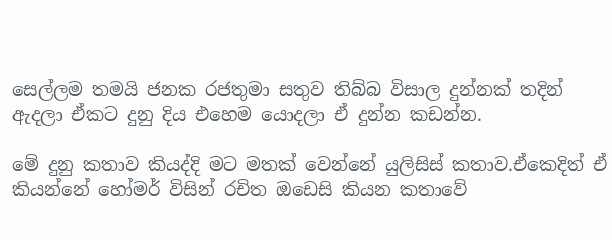සෙල්ලම තමයි ජනක රජතුමා සතුව තිබ්බ විසාල දුන්නක් තදින් ඇදලා ඒකට දුනු දිය එහෙම යොදලා ඒ දුන්න කඩන්න.

මේ දුනු කතාව කියද්දි මට මතක් වෙන්නේ යුලිසිස් කතාව.ඒකෙදිත් ඒ කියන්නේ හෝමර් විසින් රචිත ඔඩෙසි කියන කතාවේ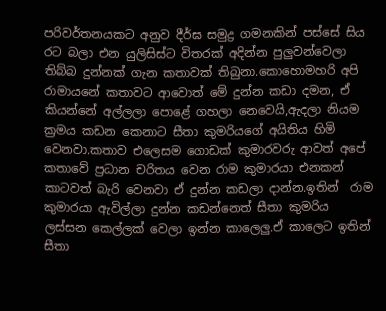පරිවර්තනයකට අනුව දීර්ඝ සමුද්‍ර ගමනකින් පස්සේ සිය රට බලා එන යුලිසිස්ට විතරක් අදින්න පුලුවන්වෙලා තිබ්බ දුන්නක් ගැන කතාවක් තිබුනා.කොහොමහරි අපි රාමායනේ කතාවට ආවොත් මේ දුන්න කඩා දමන, ඒ කියන්නේ අල්ලලා පොළේ ගහලා නෙවෙයි,ඇදලා නියම ක්‍රමය කඩන කෙනාට සීතා කුමරියගේ අයිතිය හිමි  වෙනවා.කතාව එලෙසම ගොඩක් කුමාරවරු ආවත් අපේ කතාවේ ප්‍රධාන චරිතය වෙන රාම කුමාරයා එනකන් කාටවත් බැරි වෙනවා ඒ දුන්න කඩලා දාන්න.ඉතින්  රාම කුමාරයා ඇවිල්ලා දුන්න කඩන්නෙත් සීතා කුමරිය ලස්සන කෙල්ලක් වෙලා ඉන්න කාලෙලු.ඒ කාලෙට ඉතින් සීතා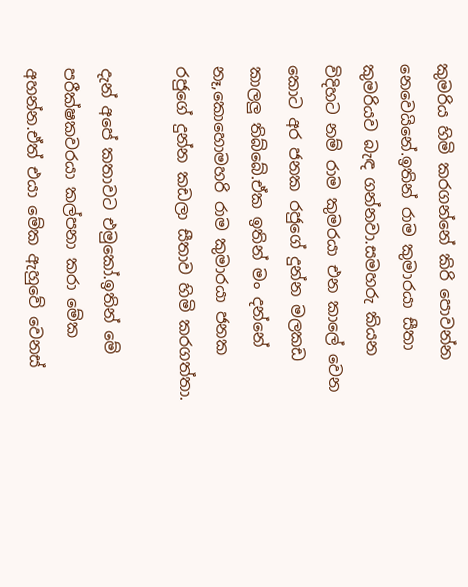කුමරිය හිමි කරගන්නේ කිරි පොවන්න නෙවෙයිනේ.ඉතින් රාම කුමාරයා සීතා කුමරියව බැඳ ගන්නවා.සමහරු කියන විදිහට නම් රාම කුමරයා එන කාලේ වෙන කොට අර ජනක රජුගේ දුන්න මලකඩ කාලලු තිබ්බේ.ඒක ඉතින් මං දන්නේ නෑ,කොහොමහරි රාම කුමාරයා ජනක රජුගේ දුන්න කඩලා සීතාව හිමි කරගත්තා.

දැන් අපේ කතාවට එමුකෝ.ඉතින් මේ පරීක්ෂකවරයා කල්පනා කරා මේක අහන්න.ඒත් එයා මේක ඇහුවේ වෙනස්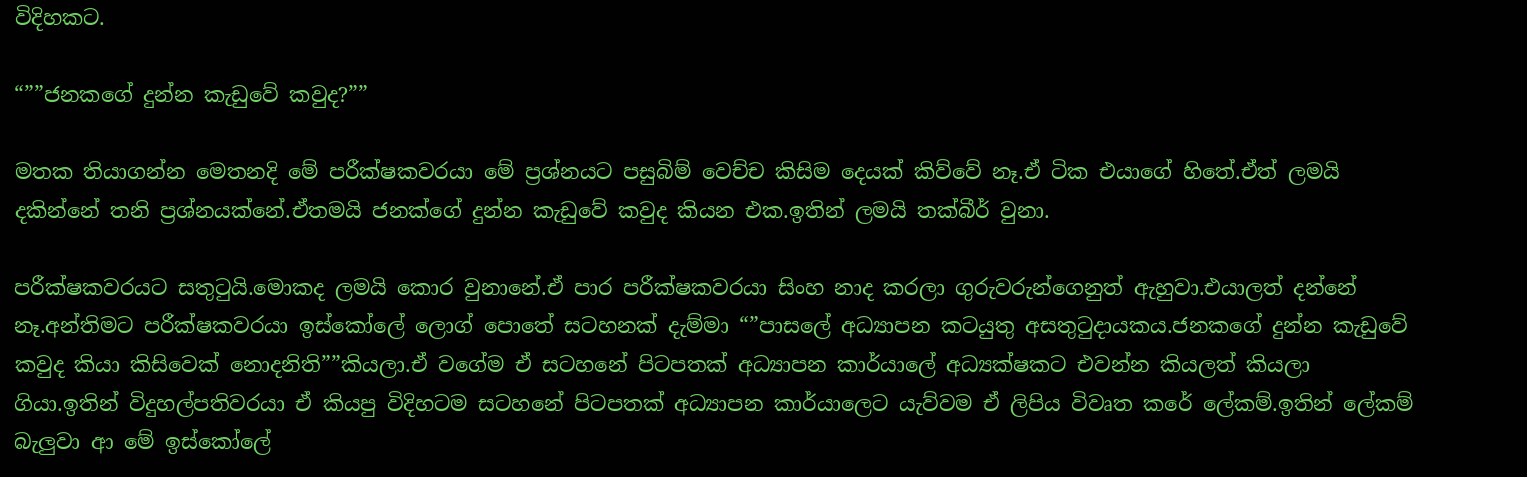විදිහකට.

“””ජනකගේ දුන්න කැඩුවේ කවුද?””

මතක තියාගන්න මෙතනදි මේ පරීක්ෂකවරයා මේ ප්‍රශ්නයට පසුබිම් වෙච්ච කිසිම දෙයක් කිව්වේ නෑ.ඒ ටික එයාගේ හිතේ.ඒත් ලමයි දකින්නේ තනි ප්‍රශ්නයක්නේ.ඒතමයි ජනක්ගේ දුන්න කැඩුවේ කවුද කියන එක.ඉතින් ලමයි තක්බීර් වුනා.

පරීක්ෂකවරයට සතු‍ටුයි.මොකද ලමයි කොර වුනානේ.ඒ පාර පරීක්ෂකවරයා සිංහ නාද කරලා ගුරුවරුන්ගෙනුත් ඇහුවා.එයාලත් දන්නේ නෑ.අන්තිමට පරීක්ෂකවරයා ඉස්කෝලේ ලොග් පොතේ සටහනක් දැම්මා “”පාසලේ අධ්‍යාපන කටයුතු අසතු‍ටුදායකය.ජනකගේ දුන්න කැඩුවේ කවුද කියා කිසිවෙක් නොදනිති””කියලා.ඒ වගේම ඒ සටහනේ පිටපතක් අධ්‍යාපන කාර්යාලේ අධ්‍යක්ෂකට එවන්න කියලත් කියලා ගියා.ඉතින් විදුහල්පතිවරයා ඒ කියපු විදිහටම සටහනේ පිටපතක් අධ්‍යාපන කාර්යාලෙට යැව්වම ඒ ලිපිය විවෘත කරේ ලේකම්.ඉතින් ලේකම් බැලුවා ආ මේ ඉස්කෝලේ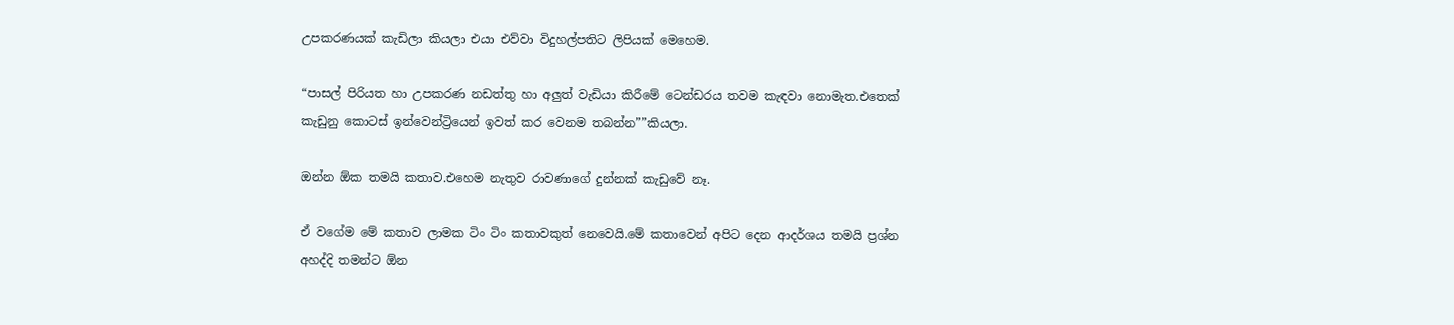උපකරණයක් කැඩිලා කියලා එයා එව්වා විදුහල්පතිට ලිපියක් මෙහෙම.

“පාසල් පිරියත හා උපකරණ නඩත්තු හා අලුත් වැඩියා කිරීමේ ටෙන්ඩරය තවම කැඳවා නොමැත.එතෙක් කැඩුනු කොටස් ඉන්වෙන්ට්‍රියෙන් ඉවත් කර වෙනම තබන්න””කියලා.

ඔන්න ඕක තමයි කතාව.එහෙම නැතුව රාවණාගේ දුන්නක් කැඩුවේ නෑ.

ඒ වගේම මේ කතාව ලාමක ටිං ටිං කතාවකුත් නෙවෙයි.මේ කතාවෙන් අපිට දෙන ආදර්ශය තමයි ප්‍රශ්න අහද්දි තමන්ට ඕන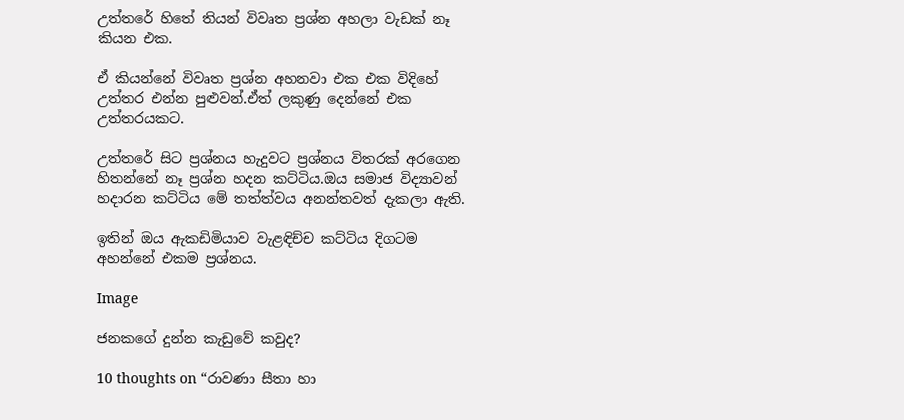උත්තරේ හිතේ තියන් විවෘත ප්‍රශ්න අහලා වැඩක් නෑ කියන එක.

ඒ කියන්නේ විවෘත ප්‍රශ්න අහනවා එක එක විදිහේ උත්තර එන්න පුළුවන්.ඒත් ලකුණු දෙන්නේ එක උත්තරයකට.

උත්තරේ සිට ප්‍රශ්නය හැදුවට ප්‍රශ්නය විතරක් අරගෙන හිතන්නේ නෑ ප්‍රශ්න හදන කට්ටිය.ඔය සමාජ විද්‍යාවන් හදාරන කට්ටිය මේ තත්ත්වය අනන්තවත් දැකලා ඇති.

ඉතින් ඔය ඇකඩිමියාව වැළඳිච්ච කට්ටිය දිගටම අහන්නේ එකම ප්‍රශ්නය.

Image

ජනකගේ දුන්න කැඩුවේ කවුද?

10 thoughts on “රාවණා සීතා හා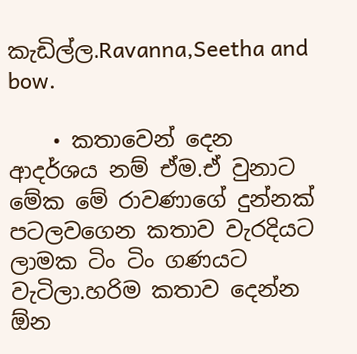කැඩිල්ල.Ravanna,Seetha and bow.

    • කතාවෙන් දෙන ආදර්ශය නම් ඒම.ඒ වුනාට මේක මේ රාවණාගේ දුන්නක් පටලවගෙන කතාව වැරදියට ලාමක ටිං ටිං ගණයට වැටිලා.හරිම කතාව දෙන්න ඕන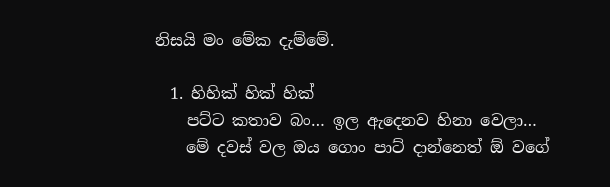නිසයි මං මේක දැම්මේ.

  1. හිහික් හික් හික්
    පට්ට කතාව බං… ඉල ඇදෙනව හිනා වෙලා…
    මේ දවස් වල ඔය ගොං පාට් දාන්නෙත් ඕ වගේ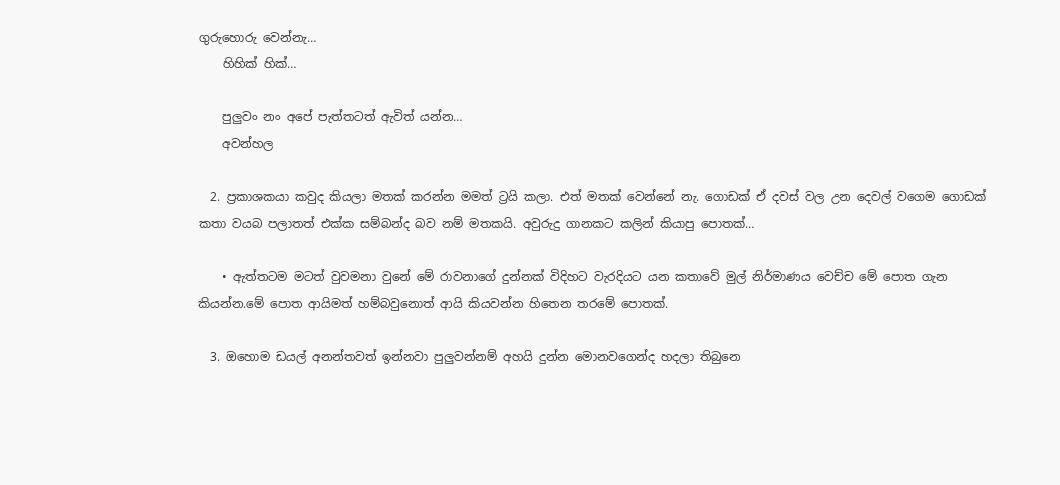ගුරුහොරු වෙන්නැ…
    හිහික් හික්…

    පුලුවං නං අපේ පැත්තටත් ඇවිත් යන්න…
    අවන්හල

  2. ප්‍රකාශකයා කවුද කියලා මතක් කරන්න මමත් ට්‍රයි කලා. එත් මතක් වෙන්නේ නැ. ගොඩක් ඒ දවස් වල උන දෙවල් වගෙම ගොඩක් කතා වයබ පලාතත් එක්ක සම්බන්ද බව නම් මතකයි. අවුරුදු ගානකට කලින් කියාපු පොතක්…

    • ඇත්තටම මටත් වුවමනා වුනේ මේ රාවනාගේ දුන්නක් විදිහට වැරදියට යන කතාවේ මුල් නිර්මාණය වෙච්ච මේ පොත ගැන කියන්න.මේ පොත ආයිමත් හම්බවුනොත් ආයි කියවන්න හිතෙන තරමේ පොතක්.

  3. ඔහොම ඩයල් අනන්තවත් ඉන්නවා පුලුවන්නම් අහයි දුන්න මොනවගෙන්ද හදලා තිබුනෙ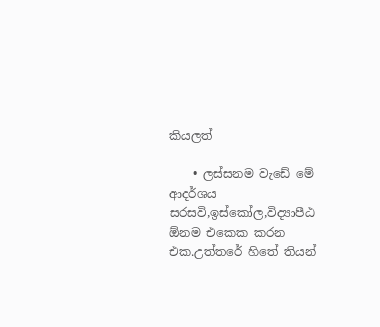කියලත්

    • ලස්සනම වැඩේ මේ ආදර්ශය සරසවි,ඉස්කෝල,විද්‍යාපීඨ ඕනම එකෙක කරන එක.උත්තරේ හිතේ තියන්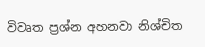විවෘත ප්‍රශ්න අහනවා නිශ්චිත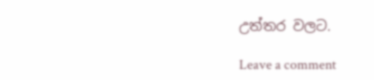උත්තර වලට.

Leave a comment